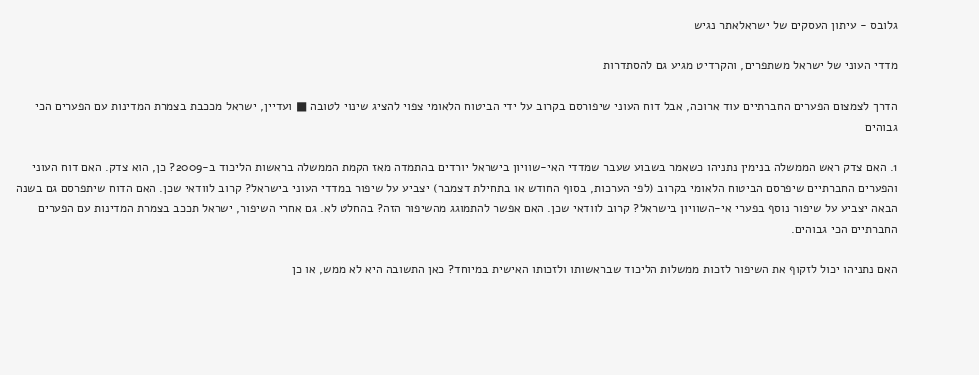גלובס - עיתון העסקים של ישראלאתר נגיש

מדדי העוני של ישראל משתפרים, והקרדיט מגיע גם להסתדרות

הדרך לצמצום הפערים החברתיים עוד ארוכה, אבל דוח העוני שיפורסם בקרוב על ידי הביטוח הלאומי צפוי להציג שינוי לטובה ■ ועדיין, ישראל מככבת בצמרת המדינות עם הפערים הכי גבוהים

1. האם צדק ראש הממשלה בנימין נתניהו כשאמר בשבוע שעבר שמדדי האי-שוויון בישראל יורדים בהתמדה מאז הקמת הממשלה בראשות הליכוד ב-2009? כן, הוא צדק. האם דוח העוני והפערים החברתיים שיפרסם הביטוח הלאומי בקרוב (לפי הערכות, בסוף החודש או בתחילת דצמבר) יצביע על שיפור במדדי העוני בישראל? קרוב לוודאי שכן. האם הדוח שיתפרסם גם בשנה הבאה יצביע על שיפור נוסף בפערי אי-השוויון בישראל? קרוב לוודאי שכן. האם אפשר להתמוגג מהשיפור הזה? בהחלט לא. גם אחרי השיפור, ישראל תככב בצמרת המדינות עם הפערים החברתיים הכי גבוהים.

האם נתניהו יכול לזקוף את השיפור לזכות ממשלות הליכוד שבראשותו ולזכותו האישית במיוחד? כאן התשובה היא לא ממש, או כן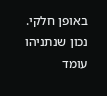באופן חלקי. נכון שנתניהו עומד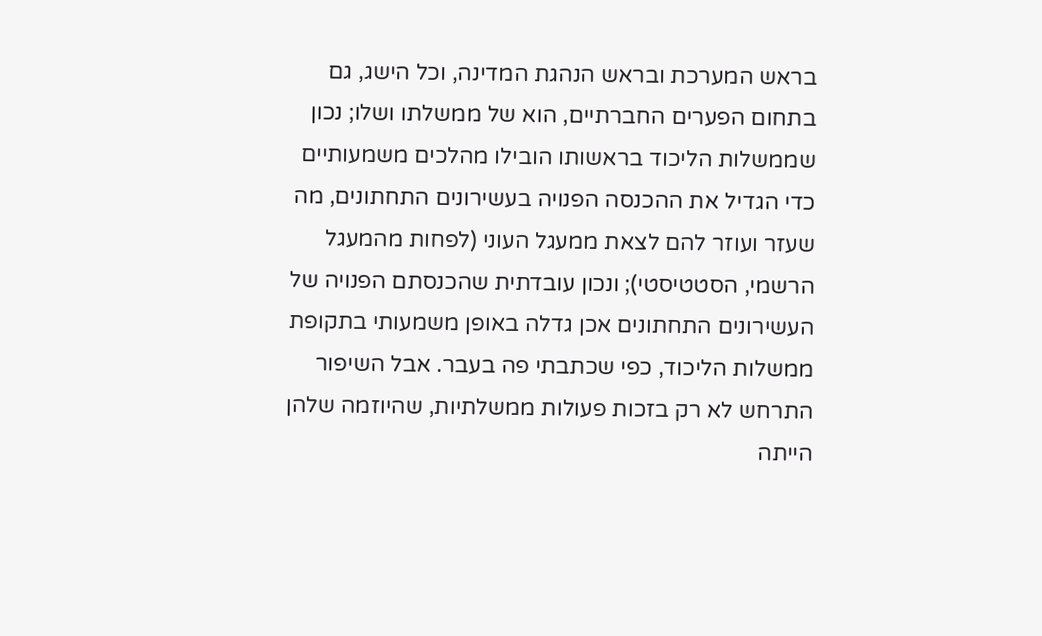בראש המערכת ובראש הנהגת המדינה, וכל הישג, גם בתחום הפערים החברתיים, הוא של ממשלתו ושלו; נכון שממשלות הליכוד בראשותו הובילו מהלכים משמעותיים כדי הגדיל את ההכנסה הפנויה בעשירונים התחתונים, מה שעזר ועוזר להם לצאת ממעגל העוני (לפחות מהמעגל הרשמי, הסטטיסטי); ונכון עובדתית שהכנסתם הפנויה של העשירונים התחתונים אכן גדלה באופן משמעותי בתקופת ממשלות הליכוד, כפי שכתבתי פה בעבר. אבל השיפור התרחש לא רק בזכות פעולות ממשלתיות, שהיוזמה שלהן הייתה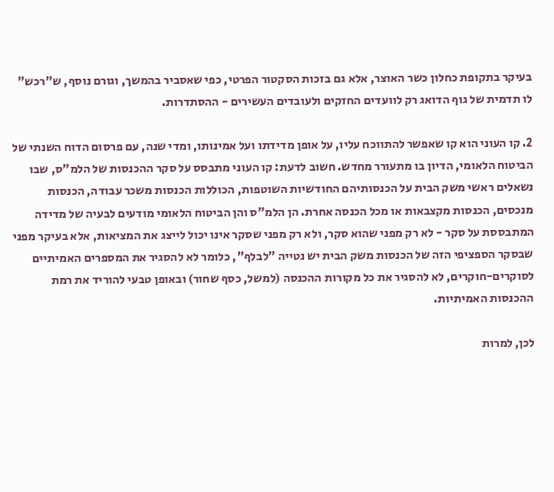בעיקר בתקופת כחלון כשר האוצר, אלא גם בזכות הסקטור הפרטי, כפי שאסביר בהמשך, וגורם נוסף, ש"רכש" לו תדמית של גוף הדואג רק לוועדים החזקים ולעובדים העשירים - ההסתדרות.

2. קו העוני הוא קו שאפשר להתווכח עליו, על אופן מדידתו ועל אמינותו, ומדי שנה, עם פרסום הדוח השנתי של הביטוח הלאומי, הדיון בו מתעורר מחדש. חשוב לדעת: קו העוני מתבסס על סקר ההכנסות של הלמ"ס, שבו נשאלים ראשי משק הבית על הכנסותיהם החודשיות השוטפות, הכוללות הכנסות משכר עבודה, הכנסות מנכסים, הכנסות מקצבאות או מכל הכנסה אחרת. הן הלמ"ס והן הביטוח הלאומי מודעים לבעיה של מדידה המתבססת על סקר - לא רק מפני שהוא סקר, ולא רק מפני שסקר אינו יכול לייצג את המציאות, אלא בעיקר מפני שבסקר הספציפי הזה של הכנסות משק הבית יש נטייה "לבלף", כלומר לא להסגיר את המספרים האמיתיים לסוקרים-חוקרים, לא להסגיר את כל מקורות ההכנסה (למשל, כסף שחור) ובאופן טבעי להוריד את רמת ההכנסות האמיתיות.

לכן, למרות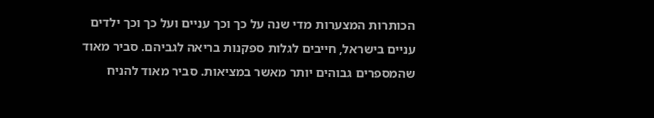הכותרות המצערות מדי שנה על כך וכך עניים ועל כך וכך ילדים עניים בישראל, חייבים לגלות ספקנות בריאה לגביהם. סביר מאוד שהמספרים גבוהים יותר מאשר במציאות. סביר מאוד להניח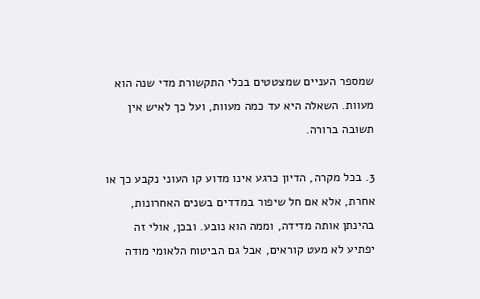שמספר העניים שמצטטים בכלי התקשורת מדי שנה הוא מעוות. השאלה היא עד כמה מעוות, ועל כך לאיש אין תשובה ברורה.

3. בכל מקרה, הדיון כרגע אינו מדוע קו העוני נקבע כך או אחרת, אלא אם חל שיפור במדדים בשנים האחרונות, בהינתן אותה מדידה, וממה הוא נובע. ובכן, אולי זה יפתיע לא מעט קוראים, אבל גם הביטוח הלאומי מודה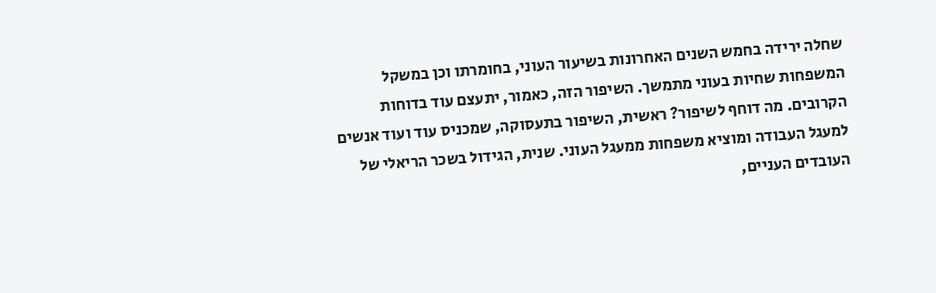שחלה ירידה בחמש השנים האחרונות בשיעור העוני, בחומרתו וכן במשקל המשפחות שחיות בעוני מתמשך. השיפור הזה, כאמור, יתעצם עוד בדוחות הקרובים. מה דוחף לשיפור? ראשית, השיפור בתעסוקה, שמכניס עוד ועוד אנשים למעגל העבודה ומוציא משפחות ממעגל העוני. שנית, הגידול בשכר הריאלי של העובדים העניים,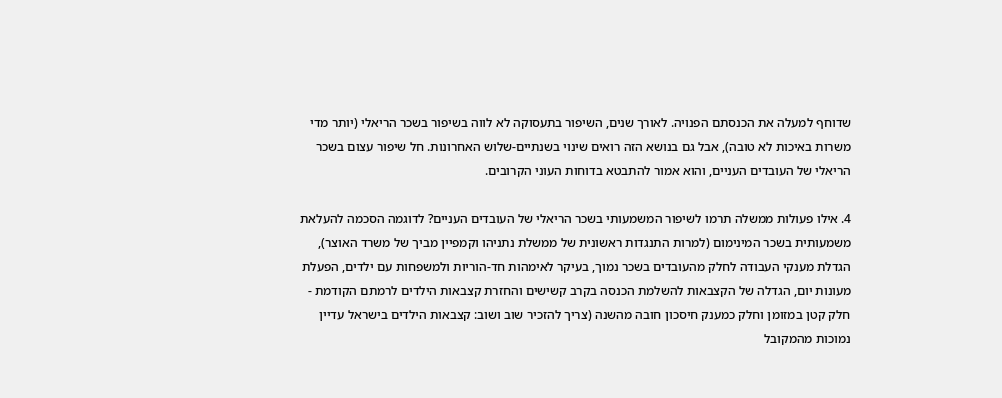שדוחף למעלה את הכנסתם הפנויה. לאורך שנים, השיפור בתעסוקה לא לווה בשיפור בשכר הריאלי (יותר מדי משרות באיכות לא טובה), אבל גם בנושא הזה רואים שינוי בשנתיים-שלוש האחרונות. חל שיפור עצום בשכר הריאלי של העובדים העניים, והוא אמור להתבטא בדוחות העוני הקרובים.

4. אילו פעולות ממשלה תרמו לשיפור המשמעותי בשכר הריאלי של העובדים העניים? לדוגמה הסכמה להעלאת משמעותית בשכר המינימום (למרות התנגדות ראשונית של ממשלת נתניהו וקמפיין מביך של משרד האוצר), הגדלת מענקי העבודה לחלק מהעובדים בשכר נמוך, בעיקר לאימהות חד-הוריות ולמשפחות עם ילדים, הפעלת מעונות יום, הגדלה של הקצבאות להשלמת הכנסה בקרב קשישים והחזרת קצבאות הילדים לרמתם הקודמת - חלק קטן במזומן וחלק כמענק חיסכון חובה מהשנה (צריך להזכיר שוב ושוב: קצבאות הילדים בישראל עדיין נמוכות מהמקובל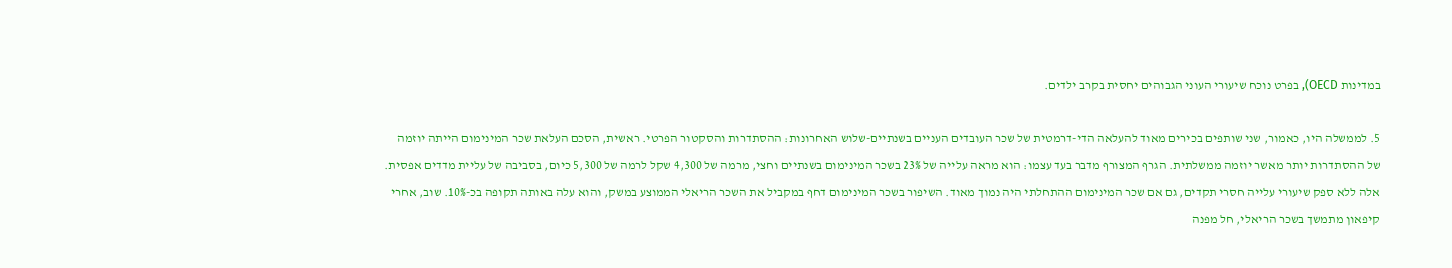במדינות OECD), בפרט נוכח שיעורי העוני הגבוהים יחסית בקרב ילדים.

5. לממשלה היו, כאמור, שני שותפים בכירים מאוד להעלאה הדי-דרמטית של שכר העובדים העניים בשנתיים-שלוש האחרונות: ההסתדרות והסקטור הפרטי. ראשית, הסכם העלאת שכר המינימום הייתה יוזמה של ההסתדרות יותר מאשר יוזמה ממשלתית. הגרף המצורף מדבר בעד עצמו: הוא מראה עלייה של 23% בשכר המינימום בשנתיים וחצי, מרמה של 4,300 שקל לרמה של 5,300 כיום, בסביבה של עליית מדדים אפסית. אלה ללא ספק שיעורי עלייה חסרי תקדים, גם אם שכר המינימום ההתחלתי היה נמוך מאוד. השיפור בשכר המינימום דחף במקביל את השכר הריאלי הממוצע במשק, והוא עלה באותה תקופה בכ-10%. שוב, אחרי קיפאון מתמשך בשכר הריאלי, חל מפנה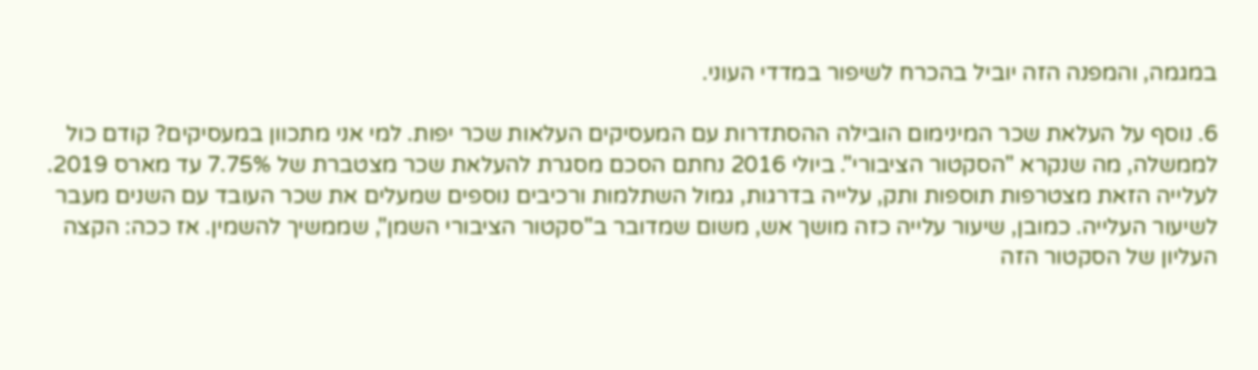במגמה, והמפנה הזה יוביל בהכרח לשיפור במדדי העוני.

6. נוסף על העלאת שכר המינימום הובילה ההסתדרות עם המעסיקים העלאות שכר יפות. למי אני מתכוון במעסיקים? קודם כול לממשלה, מה שנקרא "הסקטור הציבורי". ביולי 2016 נחתם הסכם מסגרת להעלאת שכר מצטברת של 7.75% עד מארס 2019. לעלייה הזאת מצטרפות תוספות ותק, עלייה בדרגות, גמול השתלמות ורכיבים נוספים שמעלים את שכר העובד עם השנים מעבר לשיעור העלייה. כמובן, שיעור עלייה כזה מושך אש, משום שמדובר ב"סקטור הציבורי השמן", שממשיך להשמין. אז ככה: הקצה העליון של הסקטור הזה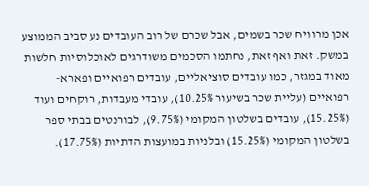אכן מרוויח שכר בשמים, אבל שכרם של רוב העובדים נע סביב הממוצע במשק. זאת ואף זאת, נחתמו הסכמים משודרגים לאוכלוסיות חלשות מאוד במגזר, כמו עובדים סוציאליים, עובדים רפואיים ופארא-רפואיים (עליית שכר בשיעור 10.25%), עובדי מעבדות, רוקחים ועוד (15.25%), עובדים בשלטון המקומי (9.75%), לבורנטים בבתי ספר בשלטון המקומי (15.25%) ובלניות במועצות הדתיות (17.75%).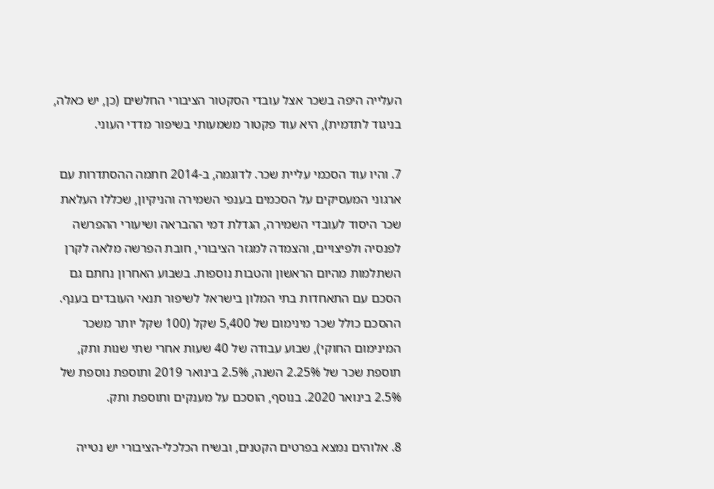העלייה היפה בשכר אצל עובדי הסקטור הציבורי החלשים (כן, יש כאלה, בניגוד לתדמית), היא עוד פקטור משמעותי בשיפור מדדי העוני.

7. והיו עוד הסכמי עליית שכר. לדוגמה, ב-2014 חתמה ההסתדרות עם ארגוני המעסיקים על הסכמים בענפי השמירה והניקיון, שכללו העלאת שכר היסוד לעובדי השמירה, הגדלת דמי ההבראה ושיעורי ההפרשה לפנסיה ולפיצויים, והצמדה למגזר הציבורי, חובת הפרשה מלאה לקרן השתלמות מהיום הראשון והטבות נוספות. בשבוע האחרון נחתם גם הסכם עם התאחדות בתי המלון בישראל לשיפור תנאי העובדים בענף. ההסכם כולל שכר מינימום של 5,400 שקל (100 שקל יותר משכר המינימום החוקי), שבוע עבודה של 40 שעות אחרי שתי שנות ותק, תוספת שכר של 2.25% השנה, 2.5% בינואר 2019 ותוספת נוספת של 2.5% בינואר 2020. בנוסף, הוסכם על מענקים ותוספת ותק.

8. אלוהים נמצא בפרטים הקטנים, ובשיח הכלכלי-הציבורי יש נטייה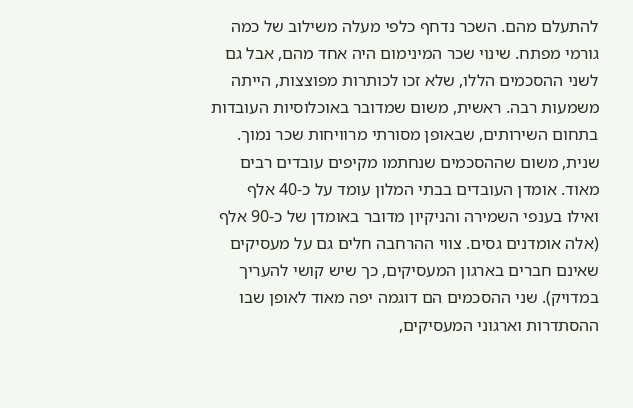להתעלם מהם. השכר נדחף כלפי מעלה משילוב של כמה גורמי מפתח. שינוי שכר המינימום היה אחד מהם, אבל גם לשני ההסכמים הללו, שלא זכו לכותרות מפוצצות, הייתה משמעות רבה. ראשית, משום שמדובר באוכלוסיות העובדות בתחום השירותים, שבאופן מסורתי מרוויחות שכר נמוך. שנית, משום שההסכמים שנחתמו מקיפים עובדים רבים מאוד. אומדן העובדים בבתי המלון עומד על כ-40 אלף ואילו בענפי השמירה והניקיון מדובר באומדן של כ-90 אלף (אלה אומדנים גסים. צווי ההרחבה חלים גם על מעסיקים שאינם חברים בארגון המעסיקים, כך שיש קושי להעריך במדויק). שני ההסכמים הם דוגמה יפה מאוד לאופן שבו ההסתדרות וארגוני המעסיקים,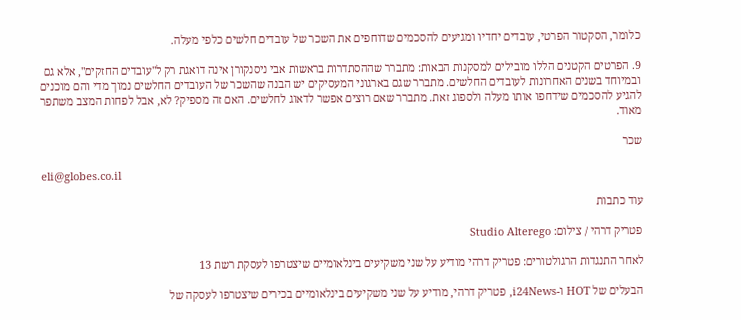כלומר, הסקטור הפרטי, עובדים יחדיו ומגיעים להסכמים שדוחפים את השכר של עובדים חלשים כלפי מעלה.

9. הפרטים הקטנים הללו מובילים למסקנות הבאות: מתברר שההסתדרות בראשות אבי ניסנקורן אינה דואגת רק ל"עובדים החזקים", אלא גם ובמיוחד בשנים האחרונות לעובדים החלשים. מתברר שגם בארגוני המעסיקים יש הבנה שהשכר של העובדים החלשים נמוך מדי והם מוכנים להגיע להסכמים שידחפו אותו מעלה ולספוג זאת. מתברר שאם רוצים אפשר לדאוג לחלשים. האם זה מספיק? לא, אבל לפחות המצב משתפר מאוד.

שכר

eli@globes.co.il

עוד כתבות

פטריק דרהי / צילום: Studio Alterego

לאחר התנגדות הרגולטורים: פטריק דרהי מודיע על שני משקיעים בינלאומיים שיצטרפו לעסקת רשת 13

הבעלים של HOT ו-i24News, פטריק דרהי, מודיע על שני משקיעים בינלאומיים בכירים שיצטרפו לעסקה של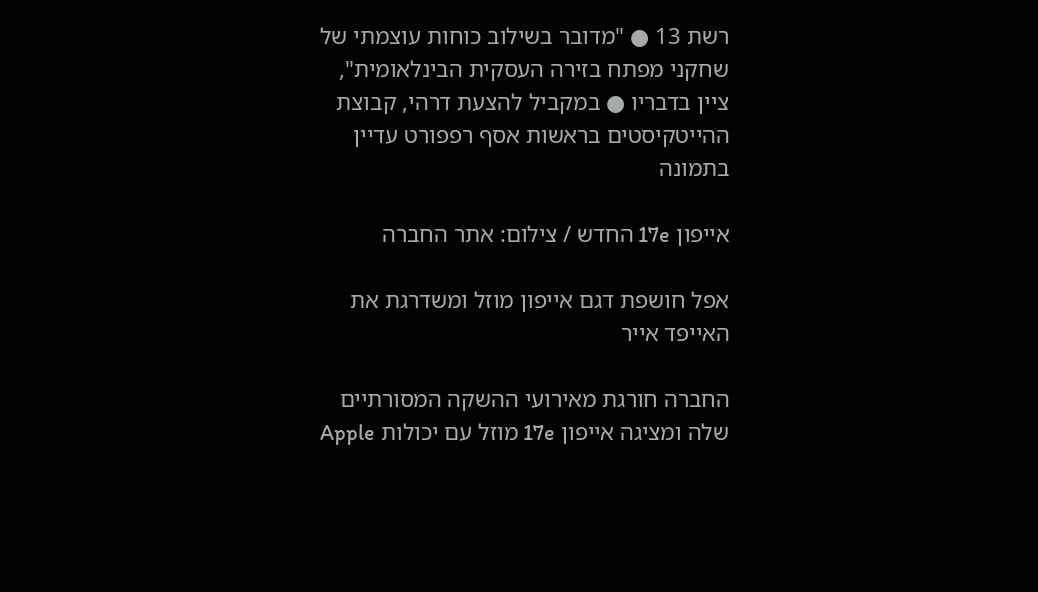רשת 13 ● "מדובר בשילוב כוחות עוצמתי של שחקני מפתח בזירה העסקית הבינלאומית", ציין בדבריו ● במקביל להצעת דרהי, קבוצת ההייטקיסטים בראשות אסף רפפורט עדיין בתמונה

אייפון 17e החדש / צילום: אתר החברה

אפל חושפת דגם אייפון מוזל ומשדרגת את האייפד אייר

החברה חורגת מאירועי ההשקה המסורתיים שלה ומציגה אייפון 17e מוזל עם יכולות Apple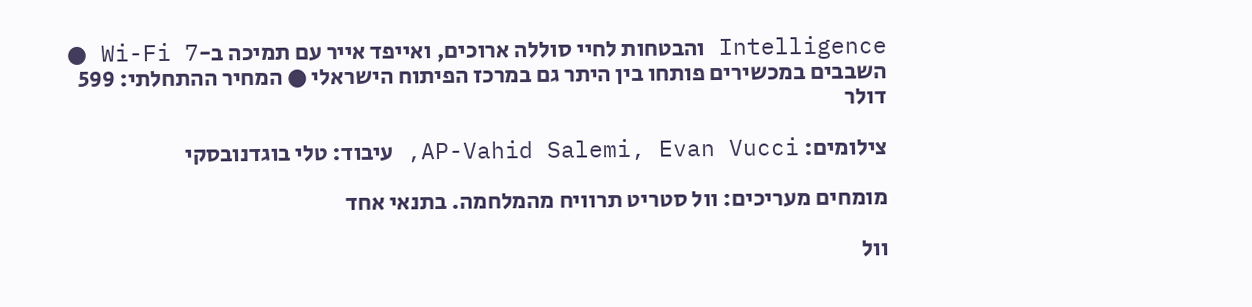Intelligence והבטחות לחיי סוללה ארוכים, ואייפד אייר עם תמיכה ב-Wi-Fi 7 ● השבבים במכשירים פותחו בין היתר גם במרכז הפיתוח הישראלי ● המחיר ההתחלתי: 599 דולר

צילומים: AP-Vahid Salemi, Evan Vucci, עיבוד: טלי בוגדנובסקי

מומחים מעריכים: וול סטריט תרוויח מהמלחמה. בתנאי אחד

וול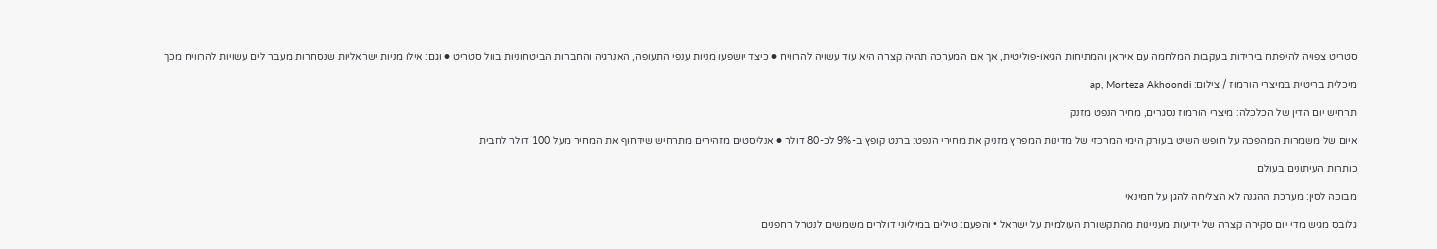סטריט צפויה להיפתח בירידות בעקבות המלחמה עם איראן והמתיחות הגיאו-פוליטית, אך אם המערכה תהיה קצרה היא עוד עשויה להרוויח ● כיצד יושפעו מניות ענפי התעופה, האנרגיה והחברות הביטחוניות בוול סטריט ● וגם: אילו מניות ישראליות שנסחרות מעבר לים עשויות להרוויח מכך

מיכלית בריטית במיצרי הורמוז / צילום: ap, Morteza Akhoondi

תרחיש יום הדין של הכלכלה: מיצרי הורמוז נסגרים, מחיר הנפט מזנק

איום של משמרות המהפכה על חופש השיט בעורק הימי המרכזי של מדינות המפרץ מזניק את מחירי הנפט: ברנט קופץ ב-9% לכ-80 דולר ● אנליסטים מזהירים מתרחיש שידחוף את המחיר מעל 100 דולר לחבית

כותרות העיתונים בעולם

מבוכה לסין: מערכת ההגנה לא הצליחה להגן על חמינאי

גלובס מגיש מדי יום סקירה קצרה של ידיעות מעניינות מהתקשורת העולמית על ישראל • והפעם: טילים במיליוני דולרים משמשים לנטרל רחפנים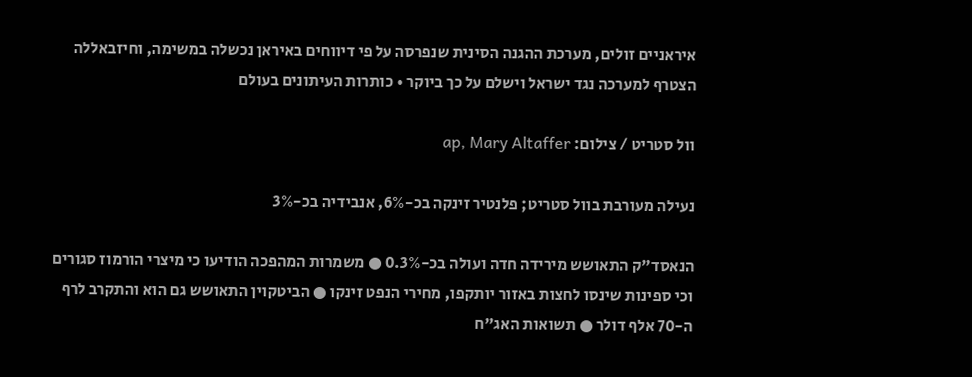איראניים זולים, מערכת ההגנה הסינית שנפרסה על פי דיווחים באיראן נכשלה במשימה, וחיזבאללה הצטרף למערכה נגד ישראל וישלם על כך ביוקר • כותרות העיתונים בעולם

וול סטריט / צילום: ap, Mary Altaffer

נעילה מעורבת בוול סטריט; פלנטיר זינקה בכ-6%, אנבידיה בכ-3%

הנאסד"ק התאושש מירידה חדה ועולה בכ-0.3% ● משמרות המהפכה הודיעו כי מיצרי הורמוז סגורים וכי ספינות שינסו לחצות באזור יותקפו, מחירי הנפט זינקו ● הביטקוין התאושש גם הוא והתקרב לרף ה-70 אלף דולר ● תשואות האג"ח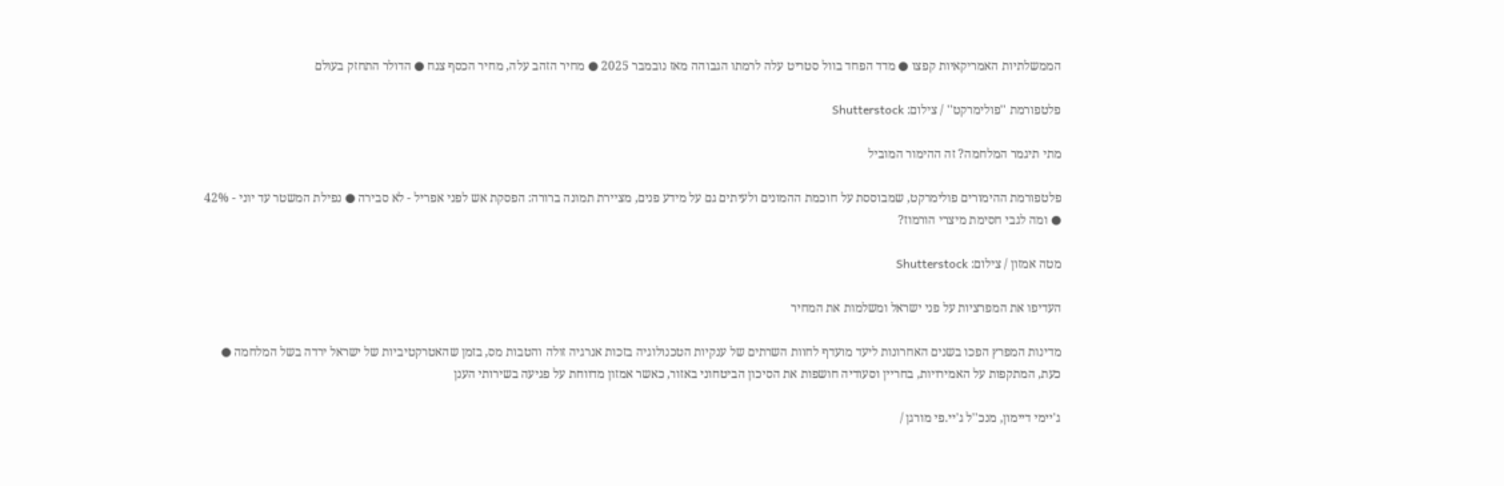הממשלתיות האמריקאיות קפצו ● מדד הפחד בוול סטריט עלה לרמתו הגבוהה מאז נובמבר 2025 ● מחיר הזהב עלה, מחיר הכסף צנח ● הדולר התחזק בעולם

פלטפורמת ''פולימרקט'' / צילום: Shutterstock

מתי תיגמר המלחמה? זה ההימור המוביל

פלטפורמת ההימורים פולימרקט, שמבוססת על חוכמת ההמונים ולעיתים גם על מידע פנים, מציירת תמונה ברורה: הפסקת אש לפני אפריל - לא סבירה ● נפילת המשטר עד יוני - 42% ● ומה לגבי חסימת מיצרי הורמוז?

מטה אמזון / צילום: Shutterstock

העדיפו את המפרציות על פני ישראל ומשלמות את המחיר

מדינות המפרץ הפכו בשנים האחרונות ליעד מועדף לחוות השרתים של ענקיות הטכנולוגיה בזכות אנרגיה זולה והטבות מס, בזמן שהאטרקטיביות של ישראל ירדה בשל המלחמה ● כעת, המתקפות על האמירויות, בחריין וסעודיה חושפות את הסיכון הביטחוני באזור, כאשר אמזון מדווחת על פגיעה בשירותי הענן

ג'יימי דיימון, מנכ''ל ג'יי.פי מורגן /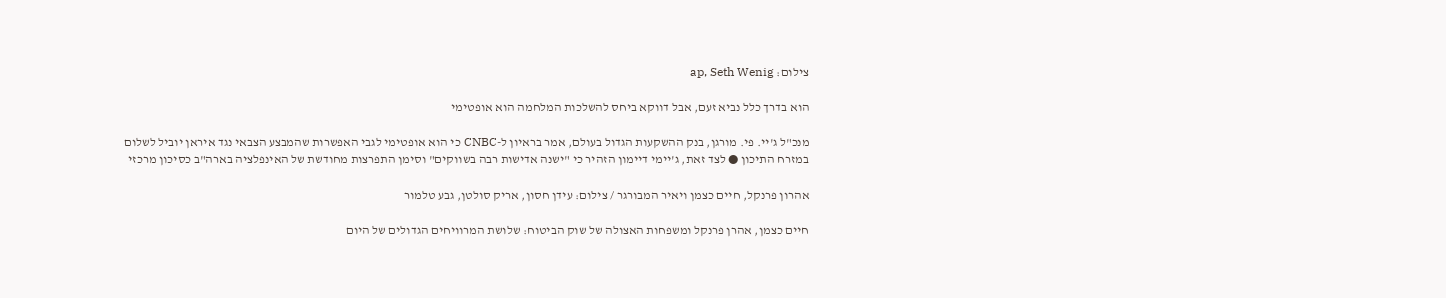צילום: ap, Seth Wenig

הוא בדרך כלל נביא זעם, אבל דווקא ביחס להשלכות המלחמה הוא אופטימי

מנכ"ל ג'יי. פי. מורגן, בנק ההשקעות הגדול בעולם, אמר בראיון ל-CNBC כי הוא אופטימי לגבי האפשרות שהמבצע הצבאי נגד איראן יוביל לשלום במזרח התיכון ● לצד זאת, ג'יימי דיימון הזהיר כי "ישנה אדישות רבה בשווקים" וסימן התפרצות מחודשת של האינפלציה בארה"ב כסיכון מרכזי

אהרון פרנקל, חיים כצמן ויאיר המבורגר / צילום: עידן חסון, אריק סולטן, גבע טלמור

חיים כצמן, אהרן פרנקל ומשפחות האצולה של שוק הביטוח: שלושת המרוויחים הגדולים של היום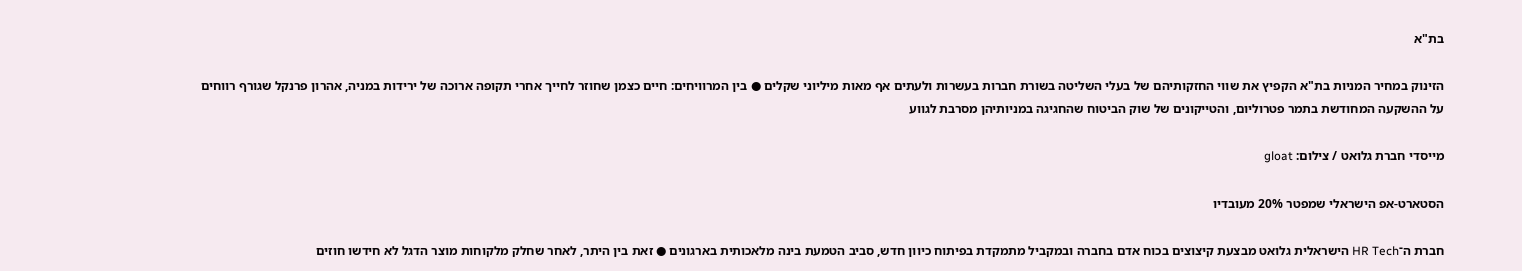בת"א

הזינוק במחיר המניות בת"א הקפיץ את שווי החזקותיהם של בעלי השליטה בשורת חברות בעשרות ולעתים אף מאות מיליוני שקלים ● בין המרוויחים: חיים כצמן שחוזר לחייך אחרי תקופה ארוכה של ירידות במניה, אהרון פרנקל שגורף רווחים על ההשקעה המחודשת בתמר פטרוליום, והטייקונים של שוק הביטוח שהחגיגה במניותיהן מסרבת לגווע

מייסדי חברת גלואט / צילום: gloat

הסטארט-אפ הישראלי שמפטר 20% מעובדיו

חברת ה־HR Tech הישראלית גלואט מבצעת קיצוצים בכוח אדם בחברה ובמקביל מתמקדת בפיתוח כיוון חדש, סביב הטמעת בינה מלאכותית בארגונים ● זאת בין היתר, לאחר שחלק מלקוחות מוצר הדגל לא חידשו חוזים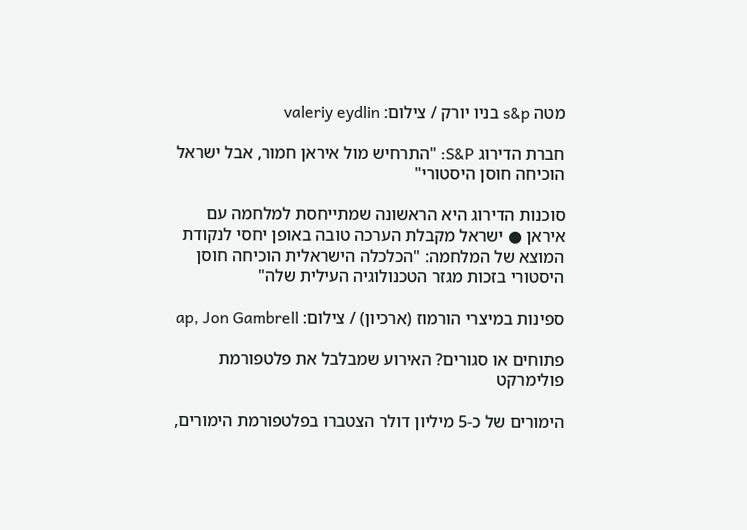מטה s&p בניו יורק / צילום: valeriy eydlin

חברת הדירוג S&P: "התרחיש מול איראן חמור, אבל ישראל הוכיחה חוסן היסטורי"

סוכנות הדירוג היא הראשונה שמתייחסת למלחמה עם איראן ● ישראל מקבלת הערכה טובה באופן יחסי לנקודת המוצא של המלחמה: "הכלכלה הישראלית הוכיחה חוסן היסטורי בזכות מגזר הטכנולוגיה העילית שלה"

ספינות במיצרי הורמוז (ארכיון) / צילום: ap, Jon Gambrell

פתוחים או סגורים? האירוע שמבלבל את פלטפורמת פולימרקט

הימורים של כ-5 מיליון דולר הצטברו בפלטפורמת הימורים,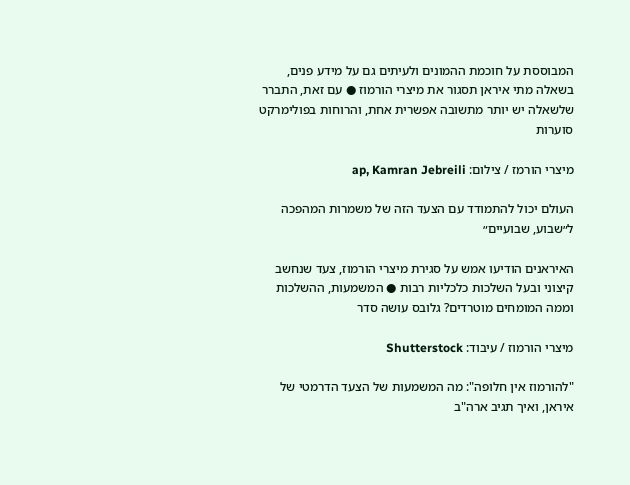המבוססת על חוכמת ההמונים ולעיתים גם על מידע פנים, בשאלה מתי איראן תסגור את מיצרי הורמוז ● עם זאת, התברר שלשאלה יש יותר מתשובה אפשרית אחת, והרוחות בפולימרקט סוערות

מיצרי הורמז / צילום: ap, Kamran Jebreili

העולם יכול להתמודד עם הצעד הזה של משמרות המהפכה ל״שבוע, שבועיים״

האיראנים הודיעו אמש על סגירת מיצרי הורמוז, צעד שנחשב קיצוני ובעל השלכות כלכליות רבות ● המשמעות, ההשלכות וממה המומחים מוטרדים? גלובס עושה סדר

מיצרי הורמוז / עיבוד: Shutterstock

"להורמוז אין חלופה": מה המשמעות של הצעד הדרמטי של איראן, ואיך תגיב ארה"ב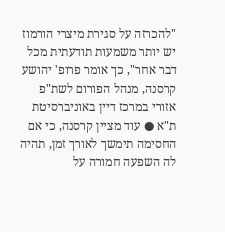"להכרזה על סגירת מיצרי הורמוז יש יותר משמעות תודעתית מכל דבר אחר", כך אומר פרופ' יהושע קרסנה, מנהל הפורום לשת"פ אזורי במרכז דיין באוניברסיטת ת"א ● עוד מציין קרסנה, כי אם החסימה תימשך לאורך זמן, תהיה לה השפעה חמורה על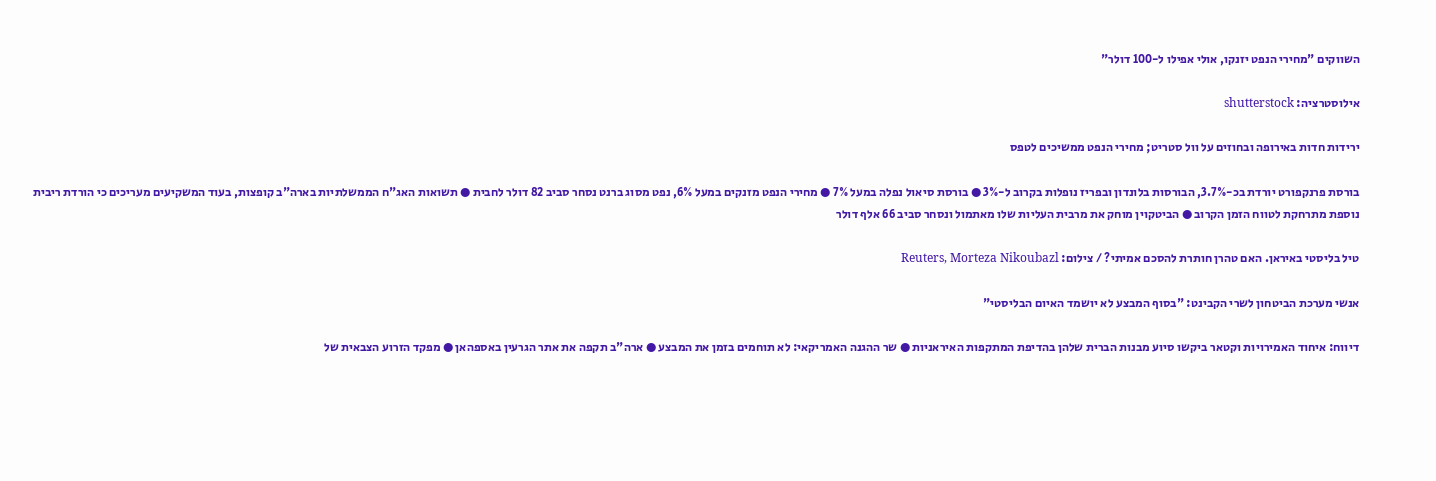השווקים "מחירי הנפט יזנקו, אולי אפילו ל-100 דולר"

אילוסטרציה: shutterstock

ירידות חדות באירופה ובחוזים על וול סטריט; מחירי הנפט ממשיכים לטפס

בורסת פרנקפורט יורדת בכ-3.7%, הבורסות בלונדון ובפריז נופלות בקרוב ל-3% ● בורסת סיאול נפלה במעל 7% ● מחירי הנפט מזנקים במעל 6%, נפט מסוג ברנט נסחר סביב 82 דולר לחבית ● תשואות האג"ח הממשלתיות בארה"ב קופצות, בעוד המשקיעים מעריכים כי הורדת ריבית נוספת מתרחקת לטווח הזמן הקרוב ● הביטקוין מוחק את מרבית העליות שלו מאתמול ונסחר סביב 66 אלף דולר

טיל בליסטי באיראן. האם טהרן חותרת להסכם אמיתי? / צילום: Reuters, Morteza Nikoubazl

אנשי מערכת הביטחון לשרי הקבינט: "בסוף המבצע לא יושמד האיום הבליסטי"

דיווח: איחוד האמירויות וקטאר ביקשו סיוע מבנות הברית שלהן בהדיפת המתקפות האיראניות ● שר ההגנה האמריקאי: לא תוחמים בזמן את המבצע ● ארה"ב תקפה את אתר הגרעין באספהאן ● מפקד הזרוע הצבאית של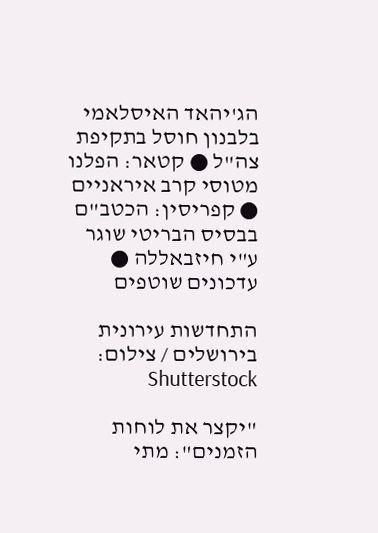הג'יהאד האיסלאמי בלבנון חוסל בתקיפת צה"ל ● קטאר: הפלנו מטוסי קרב איראניים ● קפריסין: הכטב"ם בבסיס הבריטי שוגר ע"י חיזבאללה ● עדכונים שוטפים

התחדשות עירונית בירושלים / צילום: Shutterstock

"יקצר את לוחות הזמנים": מתי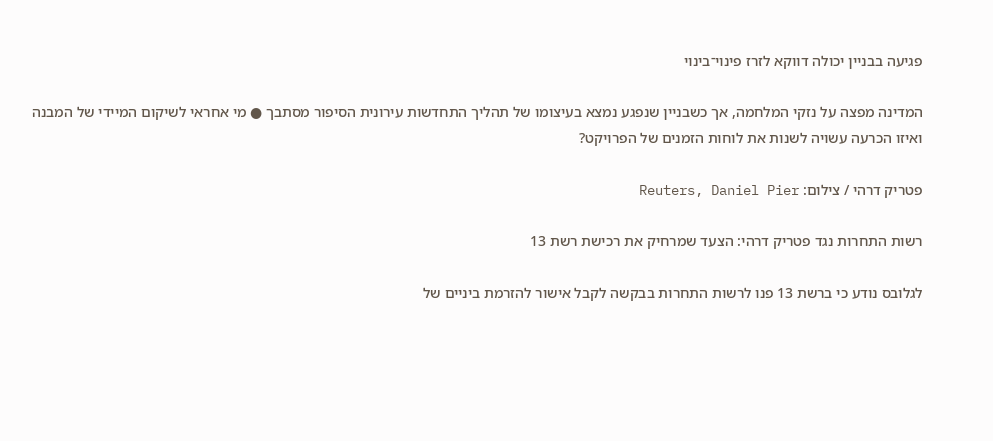פגיעה בבניין יכולה דווקא לזרז פינוי־בינוי

המדינה מפצה על נזקי המלחמה, אך כשבניין שנפגע נמצא בעיצומו של תהליך התחדשות עירונית הסיפור מסתבך ● מי אחראי לשיקום המיידי של המבנה ואיזו הכרעה עשויה לשנות את לוחות הזמנים של הפרויקט?

פטריק דרהי / צילום: Reuters, Daniel Pier

רשות התחרות נגד פטריק דרהי: הצעד שמרחיק את רכישת רשת 13

לגלובס נודע כי ברשת 13 פנו לרשות התחרות בבקשה לקבל אישור להזרמת ביניים של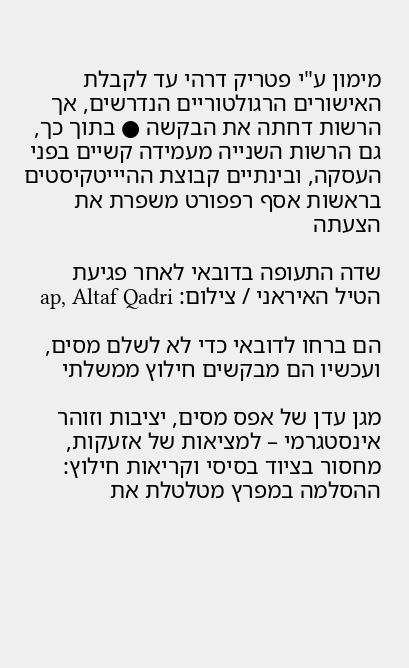מימון ע"י פטריק דרהי עד לקבלת האישורים הרגולטוריים הנדרשים, אך הרשות דחתה את הבקשה ● בתוך כך, גם הרשות השנייה מעמידה קשיים בפני העסקה, ובינתיים קבוצת ההיייטקיסטים בראשות אסף רפפורט משפרת את הצעתה

שדה התעופה בדובאי לאחר פגיעת הטיל האיראני / צילום: ap, Altaf Qadri

הם ברחו לדובאי כדי לא לשלם מסים, ועכשיו הם מבקשים חילוץ ממשלתי

מגן עדן של אפס מסים, יציבות וזוהר אינסטגרמי – למציאות של אזעקות, מחסור בציוד בסיסי וקריאות חילוץ: ההסלמה במפרץ מטלטלת את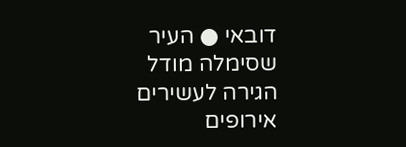דובאי ● העיר שסימלה מודל הגירה לעשירים אירופים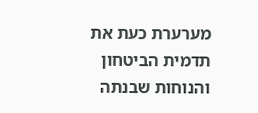מערערת כעת את תדמית הביטחון והנוחות שבנתה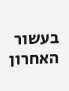בעשור האחרון